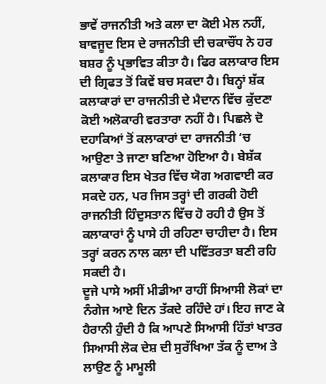ਭਾਵੇਂ ਰਾਜਨੀਤੀ ਅਤੇ ਕਲਾ ਦਾ ਕੋਈ ਮੇਲ ਨਹੀਂ, ਬਾਵਜੂਦ ਇਸ ਦੇ ਰਾਜਨੀਤੀ ਦੀ ਚਕਾਚੌਂਧ ਨੇ ਹਰ ਬਸ਼ਰ ਨੂੰ ਪ੍ਰਭਾਵਿਤ ਕੀਤਾ ਹੈ। ਫਿਰ ਕਲਾਕਾਰ ਇਸ ਦੀ ਗ੍ਰਿਫਤ ਤੋਂ ਕਿਵੇਂ ਬਚ ਸਕਦਾ ਹੈ। ਬਿਨ੍ਹਾਂ ਸ਼ੱਕ ਕਲਾਕਾਰਾਂ ਦਾ ਰਾਜਨੀਤੀ ਦੇ ਮੈਦਾਨ ਵਿੱਚ ਕੁੱਦਣਾ ਕੋਈ ਅਲੋਕਾਰੀ ਵਰਤਾਰਾ ਨਹੀਂ ਹੈ। ਪਿਛਲੇ ਦੋ ਦਹਾਕਿਆਂ ਤੋਂ ਕਲਾਕਾਰਾਂ ਦਾ ਰਾਜਨੀਤੀ ‘ਚ ਆਉਣਾ ਤੇ ਜਾਣਾ ਬਣਿਆ ਹੋਇਆ ਹੈ। ਬੇਸ਼ੱਕ ਕਲਾਕਾਰ ਇਸ ਖੇਤਰ ਵਿੱਚ ਯੋਗ ਅਗਵਾਈ ਕਰ ਸਕਦੇ ਹਨ, ਪਰ ਜਿਸ ਤਰ੍ਹਾਂ ਦੀ ਗਰਕੀ ਹੋਈ ਰਾਜਨੀਤੀ ਹਿੰਦੁਸਤਾਨ ਵਿੱਚ ਹੋ ਰਹੀ ਹੈ ਉਸ ਤੋਂ ਕਲਾਕਾਰਾਂ ਨੂੰ ਪਾਸੇ ਹੀ ਰਹਿਣਾ ਚਾਹੀਦਾ ਹੈ। ਇਸ ਤਰ੍ਹਾਂ ਕਰਨ ਨਾਲ ਕਲਾ ਦੀ ਪਵਿੱਤਰਤਾ ਬਣੀ ਰਹਿ ਸਕਦੀ ਹੈ।
ਦੂਜੇ ਪਾਸੇ ਅਸੀਂ ਮੀਡੀਆ ਰਾਹੀਂ ਸਿਆਸੀ ਲੋਕਾਂ ਦਾ ਨੰਗੇਜ ਆਏ ਦਿਨ ਤੱਕਦੇ ਰਹਿੰਦੇ ਹਾਂ। ਇਹ ਜਾਣ ਕੇ ਹੈਰਾਨੀ ਹੁੰਦੀ ਹੈ ਕਿ ਆਪਣੇ ਸਿਆਸੀ ਹਿੱਤਾਂ ਖਾਤਰ ਸਿਆਸੀ ਲੋਕ ਦੇਸ਼ ਦੀ ਸੁਰੱਖਿਆ ਤੱਕ ਨੂੰ ਦਾਅ ਤੇ ਲਾਉਣ ਨੂੰ ਮਾਮੂਲੀ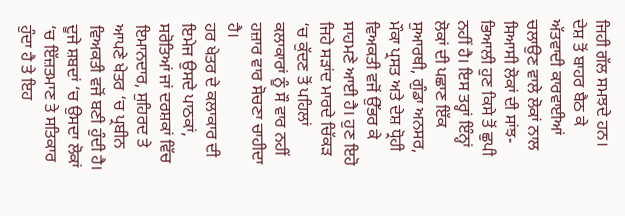ਜਿਹੀ ਗੱਲ ਸਮਝਦੇ ਹਨ। ਦੇਸ਼ ਤੋਂ ਬਾਹਰ ਬੈਠ ਕੇ ਅੱਤਵਾਦੀ ਕਾਰਵਾਈਆਂ ਚਲਾਉਣ ਵਾਲੇ ਲੋਕਾਂ ਨਾਲ ਸਿਆਸੀ ਲੋਕਾਂ ਦੀ ਸਾਂਝ-ਭਿਆਲੀ ਹੁਣ ਕਿਸੇ ਤੋਂ ਛੁਪੀ ਨਹੀਂ ਹੈ। ਇਸ ਤਰ੍ਹਾਂ ਇੰਨ੍ਹਾਂ ਲੋਕਾਂ ਦੀ ਪਛਾਣ ਇੱਕ ਸੁਆਰਥੀ, ਗੁੰਡਾ ਅਨਸਰ, ਮੌਕਾ ਪ੍ਰਸਤ ਅਤੇ ਦੇਸ਼ ਧ੍ਰੋਹੀ ਵਿਅਕਤੀ ਵਜੋਂ ਉੱਭਰ ਕੇ ਸਾਹਮਣੇ ਆਈ ਹੈ। ਹੁਣ ਇਹੋ ਜਿਹੇ ਸੜਾਂਦ ਮਾਰਦੇ ਚਿੱਕੜ ‘ਚ ਕੁੱਦਣ ਤੋਂ ਪਹਿਲਾਂ ਕਲਾਕਾਰਾਂ ਨੂੰ ਸੌ ਵਾਰ ਨਹੀਂ ਹਜ਼ਾਰ ਵਾਰ ਸੋਚਣਾ ਚਾਹੀਦਾ ਹੈ।
ਹਰ ਖੇਤਰ ਦੇ ਕਲਾਕਾਰ ਦੀ ਇਮੇਜ ਉਸਦੇ ਪਾਠਕਾਂ, ਸਰੋਤਿਆਂ ਜਾਂ ਦਰਸ਼ਕਾਂ ਵਿੱਚ ਇਮਾਨਦਾਰ, ਸੁਹਿਰਦ ਤੇ ਆਪਣੇ ਖੇਤਰ ‘ਚ ਪ੍ਰਬੀਨ ਵਿਅਕਤੀ ਵਜੋਂ ਬਣੀ ਹੁੰਦੀ ਹੈ। ਦੂਜੇ ਸ਼ਬਦਾਂ ‘ਚ ਉਸਦਾ ਲੋਕਾਂ ‘ਚ ਇੱਜ਼ਤਮਾਣ ਤੇ ਸਤਿਕਾਰ ਹੁੰਦਾ ਹੈ ਤੇ ਇਹ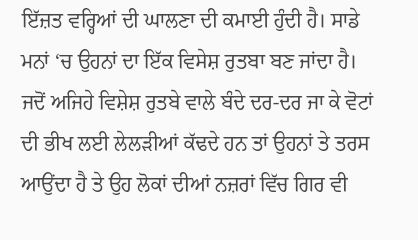ਇੱਜ਼ਤ ਵਰ੍ਹਿਆਂ ਦੀ ਘਾਲਣਾ ਦੀ ਕਮਾਈ ਹੁੰਦੀ ਹੈ। ਸਾਡੇ ਮਨਾਂ ‘ਚ ਉਹਨਾਂ ਦਾ ਇੱਕ ਵਿਸੇਸ਼ ਰੁਤਬਾ ਬਣ ਜਾਂਦਾ ਹੈ। ਜਦੋਂ ਅਜਿਹੇ ਵਿਸ਼ੇਸ਼ ਰੁਤਬੇ ਵਾਲੇ ਬੰਦੇ ਦਰ-ਦਰ ਜਾ ਕੇ ਵੋਟਾਂ ਦੀ ਭੀਖ ਲਈ ਲੇਲੜੀਆਂ ਕੱਢਦੇ ਹਨ ਤਾਂ ਉਹਨਾਂ ਤੇ ਤਰਸ ਆਉਂਦਾ ਹੈ ਤੇ ਉਹ ਲੋਕਾਂ ਦੀਆਂ ਨਜ਼ਰਾਂ ਵਿੱਚ ਗਿਰ ਵੀ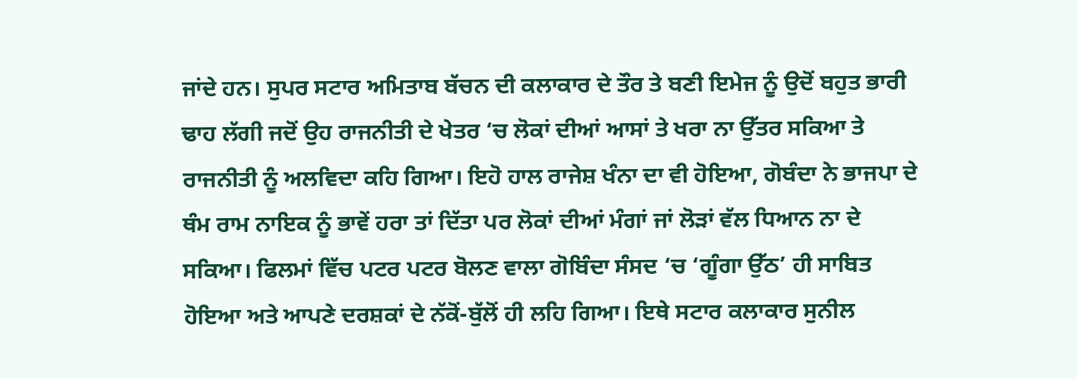ਜਾਂਦੇ ਹਨ। ਸੁਪਰ ਸਟਾਰ ਅਮਿਤਾਬ ਬੱਚਨ ਦੀ ਕਲਾਕਾਰ ਦੇ ਤੌਰ ਤੇ ਬਣੀ ਇਮੇਜ ਨੂੰ ਉਦੋਂ ਬਹੁਤ ਭਾਰੀ ਢਾਹ ਲੱਗੀ ਜਦੋਂ ਉਹ ਰਾਜਨੀਤੀ ਦੇ ਖੇਤਰ ‘ਚ ਲੋਕਾਂ ਦੀਆਂ ਆਸਾਂ ਤੇ ਖਰਾ ਨਾ ਉੱਤਰ ਸਕਿਆ ਤੇ ਰਾਜਨੀਤੀ ਨੂੰ ਅਲਵਿਦਾ ਕਹਿ ਗਿਆ। ਇਹੋ ਹਾਲ ਰਾਜੇਸ਼ ਖੰਨਾ ਦਾ ਵੀ ਹੋਇਆ, ਗੋਬੰਦਾ ਨੇ ਭਾਜਪਾ ਦੇ ਥੰਮ ਰਾਮ ਨਾਇਕ ਨੂੰ ਭਾਵੇਂ ਹਰਾ ਤਾਂ ਦਿੱਤਾ ਪਰ ਲੋਕਾਂ ਦੀਆਂ ਮੰਗਾਂ ਜਾਂ ਲੋੜਾਂ ਵੱਲ ਧਿਆਨ ਨਾ ਦੇ ਸਕਿਆ। ਫਿਲਮਾਂ ਵਿੱਚ ਪਟਰ ਪਟਰ ਬੋਲਣ ਵਾਲਾ ਗੋਬਿੰਦਾ ਸੰਸਦ ‘ਚ ‘ਗੂੰਗਾ ਉੱਠ’ ਹੀ ਸਾਬਿਤ ਹੋਇਆ ਅਤੇ ਆਪਣੇ ਦਰਸ਼ਕਾਂ ਦੇ ਨੱਕੋਂ-ਬੁੱਲੋਂ ਹੀ ਲਹਿ ਗਿਆ। ਇਥੇ ਸਟਾਰ ਕਲਾਕਾਰ ਸੁਨੀਲ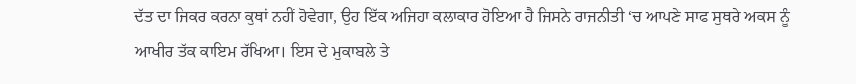ਦੱਤ ਦਾ ਜਿਕਰ ਕਰਨਾ ਕੁਥਾਂ ਨਹੀਂ ਹੋਵੇਗਾ, ਉਹ ਇੱਕ ਅਜਿਹਾ ਕਲਾਕਾਰ ਹੋਇਆ ਹੈ ਜਿਸਨੇ ਰਾਜਨੀਤੀ ‘ਚ ਆਪਣੇ ਸਾਫ ਸੁਥਰੇ ਅਕਸ ਨੂੰ ਆਖੀਰ ਤੱਕ ਕਾਇਮ ਰੱਖਿਆ। ਇਸ ਦੇ ਮੁਕਾਬਲੇ ਤੇ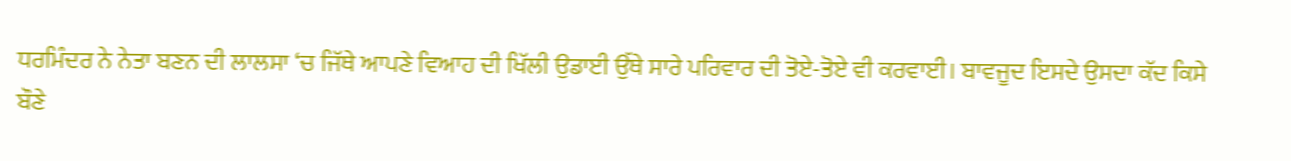ਧਰਮਿੰਦਰ ਨੇ ਨੇਤਾ ਬਣਨ ਦੀ ਲਾਲਸਾ ‘ਚ ਜਿੱਥੇ ਆਪਣੇ ਵਿਆਹ ਦੀ ਖਿੱਲੀ ਉਡਾਈ ਉੱਥੇ ਸਾਰੇ ਪਰਿਵਾਰ ਦੀ ਤੋਏ-ਤੋਏ ਵੀ ਕਰਵਾਈ। ਬਾਵਜੂਦ ਇਸਦੇ ਉਸਦਾ ਕੱਦ ਕਿਸੇ ਬੌਣੇ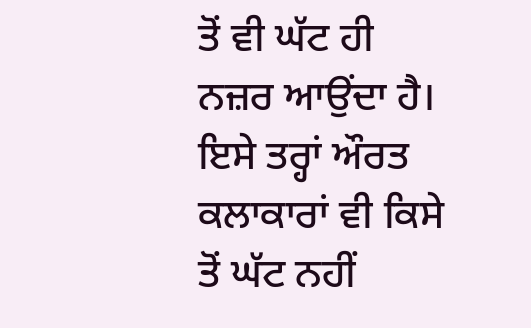ਤੋਂ ਵੀ ਘੱਟ ਹੀ ਨਜ਼ਰ ਆਉਂਦਾ ਹੈ।
ਇਸੇ ਤਰ੍ਹਾਂ ਔਰਤ ਕਲਾਕਾਰਾਂ ਵੀ ਕਿਸੇ ਤੋਂ ਘੱਟ ਨਹੀਂ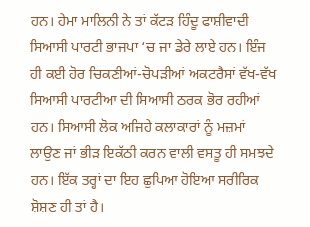ਹਨ। ਹੇਮਾ ਮਾਲਿਨੀ ਨੇ ਤਾਂ ਕੱਟੜ ਹਿੰਦੂ ਫਾਸ਼ੀਵਾਦੀ ਸਿਆਸੀ ਪਾਰਟੀ ਭਾਜਪਾ ‘ਚ ਜਾ ਡੇਰੇ ਲਾਏ ਹਨ। ਇੰਜ ਹੀ ਕਈ ਹੋਰ ਚਿਕਣੀਆਂ-ਚੋਪੜੀਆਂ ਅਕਟਰੈਸਾਂ ਵੱਖ-ਵੱਖ ਸਿਆਸੀ ਪਾਰਟੀਆ ਦੀ ਸਿਆਸੀ ਠਰਕ ਭੋਰ ਰਹੀਆਂ ਹਨ। ਸਿਆਸੀ ਲੋਕ ਅਜਿਹੇ ਕਲਾਕਾਰਾਂ ਨੂੰ ਮਜ਼ਮਾਂ ਲਾਉਣ ਜਾਂ ਭੀੜ ਇਕੱਠੀ ਕਰਨ ਵਾਲੀ ਵਸਤੂ ਹੀ ਸਮਝਦੇ ਹਨ। ਇੱਕ ਤਰ੍ਹਾਂ ਦਾ ਇਹ ਛੁਪਿਆ ਹੋਇਆ ਸਰੀਰਿਕ ਸ਼ੋਸ਼ਣ ਹੀ ਤਾਂ ਹੈ।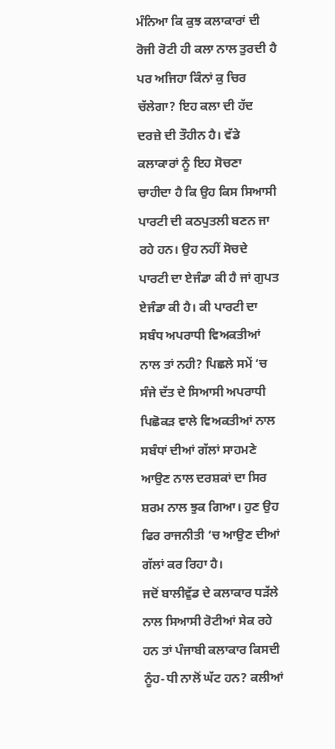ਮੰਨਿਆ ਕਿ ਕੁਝ ਕਲਾਕਾਰਾਂ ਦੀ ਰੋਜੀ ਰੋਟੀ ਹੀ ਕਲਾ ਨਾਲ ਤੁਰਦੀ ਹੈ ਪਰ ਅਜਿਹਾ ਕਿੰਨਾਂ ਕੁ ਚਿਰ ਚੱਲੇਗਾ? ਇਹ ਕਲਾ ਦੀ ਹੱਦ ਦਰਜ਼ੇ ਦੀ ਤੌਹੀਨ ਹੈ। ਵੱਡੇ ਕਲਾਕਾਰਾਂ ਨੂੰ ਇਹ ਸੋਚਣਾ ਚਾਹੀਦਾ ਹੈ ਕਿ ਉਹ ਕਿਸ ਸਿਆਸੀ ਪਾਰਟੀ ਦੀ ਕਠਪੁਤਲੀ ਬਣਨ ਜਾ ਰਹੇ ਹਨ। ਉਹ ਨਹੀਂ ਸੋਚਦੇ ਪਾਰਟੀ ਦਾ ਏਜੰਡਾ ਕੀ ਹੈ ਜਾਂ ਗੁਪਤ ਏਜੰਡਾ ਕੀ ਹੈ। ਕੀ ਪਾਰਟੀ ਦਾ ਸਬੰਧ ਅਪਰਾਧੀ ਵਿਅਕਤੀਆਂ ਨਾਲ ਤਾਂ ਨਹੀ? ਪਿਛਲੇ ਸਮੇਂ ‘ਚ ਸੰਜੇ ਦੱਤ ਦੇ ਸਿਆਸੀ ਅਪਰਾਧੀ ਪਿਛੋਕੜ ਵਾਲੇ ਵਿਅਕਤੀਆਂ ਨਾਲ ਸਬੰਧਾਂ ਦੀਆਂ ਗੱਲਾਂ ਸਾਹਮਣੇ ਆਉਣ ਨਾਲ ਦਰਸ਼ਕਾਂ ਦਾ ਸਿਰ ਸ਼ਰਮ ਨਾਲ ਝੁਕ ਗਿਆ। ਹੁਣ ਉਹ ਫਿਰ ਰਾਜਨੀਤੀ ‘ਚ ਆਉਣ ਦੀਆਂ ਗੱਲਾਂ ਕਰ ਰਿਹਾ ਹੈ।
ਜਦੋਂ ਬਾਲੀਵੁੱਡ ਦੇ ਕਲਾਕਾਰ ਧੜੱਲੇ ਨਾਲ ਸਿਆਸੀ ਰੋਟੀਆਂ ਸੇਕ ਰਹੇ ਹਨ ਤਾਂ ਪੰਜਾਬੀ ਕਲਾਕਾਰ ਕਿਸਦੀ ਨੂੰਹ-ਧੀ ਨਾਲੋਂ ਘੱਟ ਹਨ? ਕਲੀਆਂ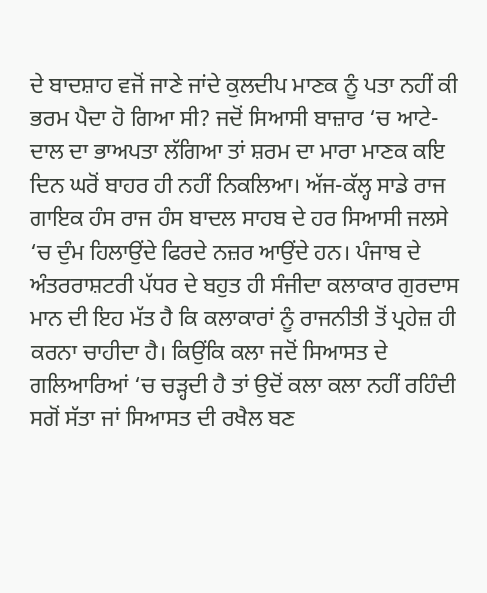ਦੇ ਬਾਦਸ਼ਾਹ ਵਜੋਂ ਜਾਣੇ ਜਾਂਦੇ ਕੁਲਦੀਪ ਮਾਣਕ ਨੂੰ ਪਤਾ ਨਹੀਂ ਕੀ ਭਰਮ ਪੈਦਾ ਹੋ ਗਿਆ ਸੀ? ਜਦੋਂ ਸਿਆਸੀ ਬਾਜ਼ਾਰ ‘ਚ ਆਟੇ-ਦਾਲ ਦਾ ਭਾਅਪਤਾ ਲੱਗਿਆ ਤਾਂ ਸ਼ਰਮ ਦਾ ਮਾਰਾ ਮਾਣਕ ਕਇ ਦਿਨ ਘਰੋਂ ਬਾਹਰ ਹੀ ਨਹੀਂ ਨਿਕਲਿਆ। ਅੱਜ-ਕੱਲ੍ਹ ਸਾਡੇ ਰਾਜ ਗਾਇਕ ਹੰਸ ਰਾਜ ਹੰਸ ਬਾਦਲ ਸਾਹਬ ਦੇ ਹਰ ਸਿਆਸੀ ਜਲਸੇ ‘ਚ ਦੁੰਮ ਹਿਲਾਉਂਦੇ ਫਿਰਦੇ ਨਜ਼ਰ ਆਉਂਦੇ ਹਨ। ਪੰਜਾਬ ਦੇ ਅੰਤਰਰਾਸ਼ਟਰੀ ਪੱਧਰ ਦੇ ਬਹੁਤ ਹੀ ਸੰਜੀਦਾ ਕਲਾਕਾਰ ਗੁਰਦਾਸ ਮਾਨ ਦੀ ਇਹ ਮੱਤ ਹੈ ਕਿ ਕਲਾਕਾਰਾਂ ਨੂੰ ਰਾਜਨੀਤੀ ਤੋਂ ਪ੍ਰਹੇਜ਼ ਹੀ ਕਰਨਾ ਚਾਹੀਦਾ ਹੈ। ਕਿਉਂਕਿ ਕਲਾ ਜਦੋਂ ਸਿਆਸਤ ਦੇ ਗਲਿਆਰਿਆਂ ‘ਚ ਚੜ੍ਹਦੀ ਹੈ ਤਾਂ ਉਦੋਂ ਕਲਾ ਕਲਾ ਨਹੀਂ ਰਹਿੰਦੀ ਸਗੋਂ ਸੱਤਾ ਜਾਂ ਸਿਆਸਤ ਦੀ ਰਖੈਲ ਬਣ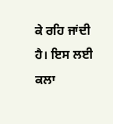ਕੇ ਰਹਿ ਜਾਂਦੀ ਹੈ। ਇਸ ਲਈ ਕਲਾ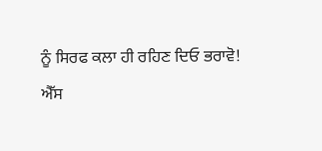ਨੂੰ ਸਿਰਫ ਕਲਾ ਹੀ ਰਹਿਣ ਦਿਓ ਭਰਾਵੋ!
ਐੱਸ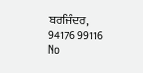ਬਰਜਿੰਦਰ,
94176 99116
No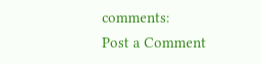comments:
Post a Comment